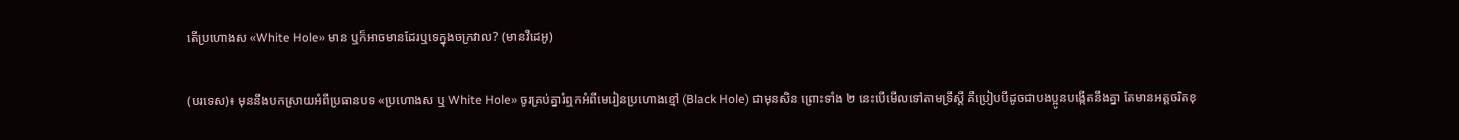តើប្រហោងស «White Hole» មាន ឬក៏អាចមានដែរឬទេក្នុងចក្រវាល? (មានវីដេអូ)

(បរទេស)៖ មុននឹងបកស្រាយអំពីប្រធានបទ «ប្រហោងស ឬ White Hole» ចូរគ្រប់គ្នារំឮកអំពីមេរៀនប្រហោងខ្មៅ (Black Hole) ជាមុនសិន ព្រោះទាំង ២ នេះបើមើលទៅតាមទ្រឹស្តី គឺប្រៀបបីដូចជាបងប្អូនបង្កើតនឹងគ្នា តែមានអត្តចរិតខុ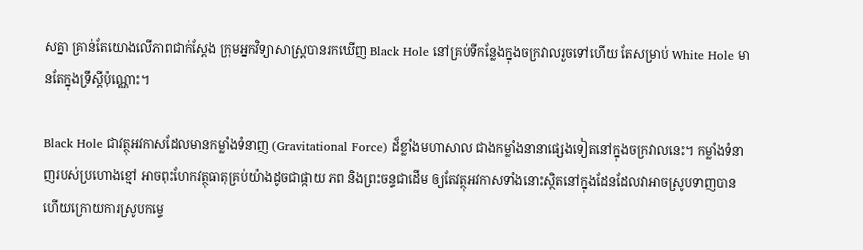សគ្នា គ្រាន់តែយោងលើភាពជាក់ស្តែង ក្រុមអ្នកវិទ្យាសាស្ត្របានរកឃើញ Black Hole នៅគ្រប់ទីកន្លែងក្នុងចក្រវាលរួចទៅហើយ តែសម្រាប់ White Hole មានតែក្នុងទ្រឹស្តីប៉ុណ្ណោះ។

Black Hole ជាវត្ថុអវកាសដែលមានកម្លាំងទំនាញ (Gravitational Force) ដ៏ខ្លាំងមហាសាល ជាងកម្លាំងនានាផ្សេងទៀតនៅក្នុងចក្រវាលនេះ។ កម្លាំងទំនាញរបស់ប្រហោងខ្មៅ អាចពុះហែកវត្ថុធាតុគ្រប់យ៉ាងដូចជាផ្កាយ ភព និងព្រះចន្ទជាដើម ឲ្យតែវត្ថុអវកាសទាំងនោះស្ថិតនៅក្នុងដែនដែលវាអាចស្រូបទាញបាន ហើយក្រោយការស្រូបកម្ទេ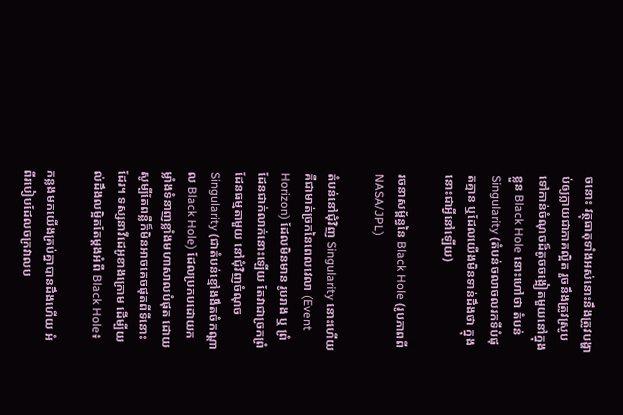ចនោះ វត្ថុធាតុទាំងអស់នោះនឹងត្រូវបង្ហាប់ឲ្យក្លាយជាភាគល្អិត រួចនឹងត្រូវស្រូបទៅកាន់ចំណុចដ៏តូចចង្អៀតមួយនៅក្នុងខ្លួន Black Hole នោះហៅថា តំបន់ Singularity (តំបន់ចលាចលរកទីបំផុតគ្មាន ឬដែលយើងមិនទាន់ដឹងថា ក្នុងនោះជាអ្វីនៅឡើយ)

រចនាសម្ព័ន្ធនៃ Black Hole (រូបភាពពី NASA/JPL)

តំបន់នៅជុំវិញ Singularity នោះហើយគឺជាមាត់ច្រកនៃពេលវេលា (Event Horizon) ដែលមិនមាន រូបរាង ឬ ព្រំដែនជាក់លាក់នោះឡើយ តែវាជាច្រកព្រំដែនធម្មតាមួយ នៅជុំវិញចំណុច Singularity (ជាតំបន់ខ្មៅងងឹតចំកណ្តាល Black Hole) ដែលប្រកបដោយកម្លាំងទំនាញខ្លាំងមហាសាលបំផុត ដោយសូម្បីតែពន្លឺក៏មិនអាចគេចផុតពីទីនោះដែរ។ ទស្សនាវីដេអូខាងក្រោម ដើម្បីយល់ដឹងលម្អិតតែម្តងអំពី Black Hole៖

កន្លងមកយើងគ្រប់គ្នាបានដឹងហើយ អំពីរបៀបដែលចក្រវាលប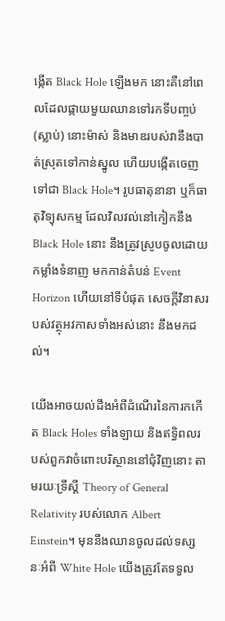ង្កើត Black Hole ឡើងមក នោះគឺនៅពេលដែលផ្កាយមួយឈានទៅរកទីបញ្ចប់ (ស្លាប់) នោះម៉ាស់ និងមាឌរបស់វានឹងបាត់ស្រុតទៅកាន់ស្នូល ហើយបង្កើតចេញទៅជា Black Hole។ រូបធាតុនានា ឬក៏ធាតុវិទ្យុសកម្ម ដែលវិលវល់នៅកៀកនឹង Black Hole នោះ នឹងត្រូវស្រូបចូលដោយកម្លាំងទំនាញ មកកាន់តំបន់ Event Horizon ហើយនៅទីបំផុត សេចក្តីវិនាសរបស់វត្ថុអវកាសទាំងអស់នោះ នឹងមកដល់។

យើងអាចយល់ដឹងអំពីដំណើរនៃការកកើត Black Holes ទាំងឡាយ និងឥទ្ធិពលរបស់ពួកវាចំពោះបរិស្ថាននៅជុំវិញនោះ តាមរយៈទ្រឹស្តី Theory of General Relativity របស់លោក Albert Einstein។ មុននឹងឈានចូលដល់ទស្សនៈអំពី White Hole យើងត្រូវតែទទួល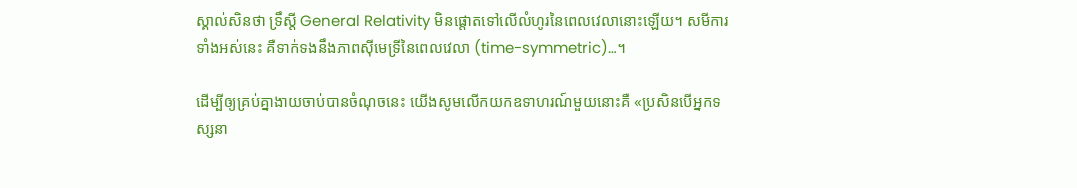ស្គាល់សិនថា ទ្រឹស្តី General Relativity មិនផ្តោតទៅលើលំហូរនៃពេលវេលានោះឡើយ។ សមីការទាំងអស់នេះ គឺទាក់ទងនឹងភាពស៊ីមេទ្រីនៃពេលវេលា (time-symmetric)…។

ដើម្បីឲ្យគ្រប់គ្នាងាយចាប់បានចំណុចនេះ យើងសូមលើកយកឧទាហរណ៍មួយនោះគឺ «ប្រសិនបើអ្នកទស្សនា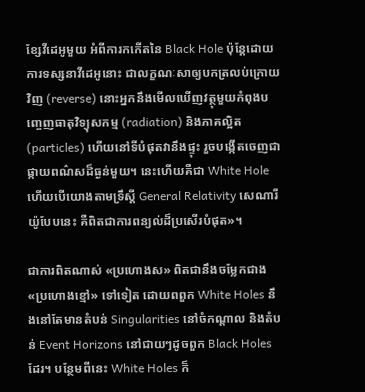ខ្សែវីដេអូមួយ អំពីការកកើតនៃ Black Hole ប៉ុន្តែដោយការទស្សនាវីដេអូនោះ ជាលក្ខណៈសាឲ្យបកត្រលប់ក្រោយវិញ (reverse) នោះអ្នកនឹងមើលឃើញវត្ថុមួយកំពុងបញ្ចេញធាតុវិទ្យុសកម្ម (radiation) និងភាគល្អិត (particles) ហើយនៅទីបំផុតវានឹងផ្ទុះ រួចបង្កើតចេញជាផ្កាយពណ៌សដ៏ធ្ងន់មួយ។ នេះហើយគឺជា White Hole ហើយបើយោងតាមទ្រឹស្តី General Relativity សេណារីយ៉ូបែបនេះ គឺពិតជាការពន្យល់ដ៏ប្រសើរបំផុត»។

ជាការពិតណាស់ «ប្រហោងស» ពិតជានឹងចម្លែកជាង «ប្រហោងខ្មៅ» ទៅទៀត ដោយពពួក White Holes នឹងនៅតែមានតំបន់ Singularities នៅចំកណ្តាល និងតំបន់ Event Horizons នៅជាយៗដូចពួក Black Holes ដែរ។ បន្ថែមពីនេះ White Holes ក៏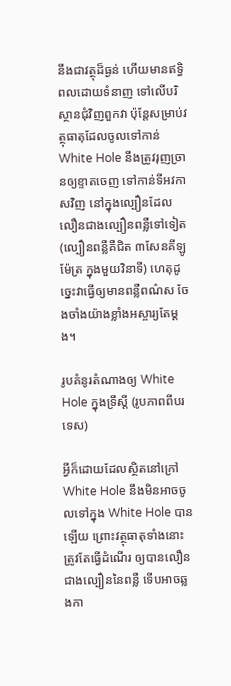នឹងជាវត្ថុដ៏ធ្ងន់ ហើយមានឥទ្ធិពលដោយទំនាញ ទៅលើបរិស្ថានជុំវិញពួកវា ប៉ុន្តែសម្រាប់វត្ថុធាតុដែលចូលទៅកាន់ White Hole នឹងត្រូវរុញច្រានឲ្យខ្ទាតចេញ ទៅកាន់ទីអវកាសវិញ នៅក្នុងល្បឿនដែលលឿនជាងល្បឿនពន្លឺទៅទៀត (ល្បឿនពន្លឺគឺជិត ៣សែនគីឡូម៉ែត្រ ក្នុងមួយវិនាទី) ហេតុដូច្នេះវាធ្វើឲ្យមានពន្លឺពណ៌ស ចែងចាំងយ៉ាងខ្លាំងអស្ចារ្យតែម្តង។

រូបគំនូរតំណាងឲ្យ White Hole ក្នុងទ្រឹស្តី (រូបភាពពីបរទេស)

អ្វីក៏ដោយដែលស្ថិតនៅក្រៅ White Hole នឹងមិនអាចចូលទៅក្នុង White Hole បានឡើយ ព្រោះវត្ថុធាតុទាំងនោះត្រូវតែធ្វើដំណើរ ឲ្យបានលឿនជាងល្បឿននៃពន្លឺ ទើបអាចឆ្លងកា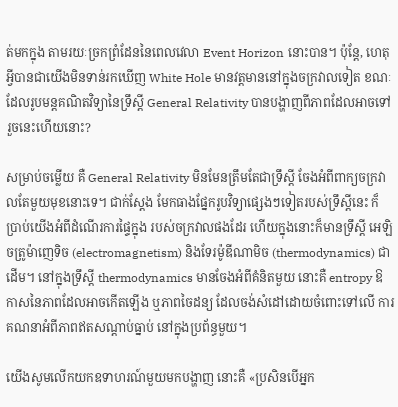ត់មកក្នុង តាមរយៈច្រកព្រំដែននៃពេលវេលា Event Horizon នោះបាន។ ប៉ុន្តែ, ហេតុអ្វីបានជាយើងមិនទាន់រកឃើញ White Hole មានវត្តមាននៅក្នុងចក្រវាលទៀត ខណៈដែលរូបមន្តគណិតវិទ្យានៃទ្រឹស្តី General Relativity បានបង្ហាញពីភាពដែលអាចទៅរួចនេះហើយនោះ?

សម្រាប់ចម្លើយ គឺ General Relativity មិនមែនត្រឹមតែជាទ្រឹស្តី ចែងអំពីពាក្យចក្រវាលតែមួយមុខនោះទេ។ ជាក់ស្តែង មែកធាងផ្នែករូបវិទ្យាផ្សេងៗទៀតរបស់ទ្រឹស្តីនេះ ក៏ប្រាប់យើងអំពីដំណើរការផ្ទៃក្នុង របស់ចក្រវាលផងដែរ ហើយក្នុងនោះក៏មានទ្រឹស្តី អេឡិចត្រូម៉ាញេទិច (electromagnetism) និងទែរម៉ូឌីណាមិច (thermodynamics) ជាដើម។ នៅក្នុងទ្រឹស្តី thermodynamics មានចែងអំពីគំនិតមួយ នោះគឺ entropy ឱកាសនៃភាពដែលអាចកើតឡើង ឬភាពចៃដន្យ ដែលចង់សំដៅដោយចំពោះទៅលើ ការគណនាអំពីភាពឥតសណ្តាប់ធ្នាប់ នៅក្នុងប្រព័ន្ធមួយ។

យើងសូមលើកយកឧទាហរណ៍មួយមកបង្ហាញ នោះគឺ «ប្រសិនបើអ្នក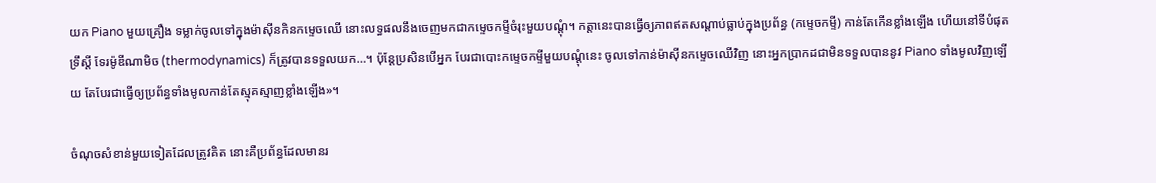យក Piano មួយគ្រឿង ទម្លាក់ចូលទៅក្នុងម៉ាស៊ីនកិនកម្ទេចឈើ នោះលទ្ធផលនឹងចេញមកជាកម្ទេចកម្ទីចំរុះមួយបណ្តុំ។ កត្តានេះបានធ្វើឲ្យភាពឥតសណ្តាប់ធ្លាប់ក្នុងប្រព័ន្ធ (កម្ទេចកម្ទី) កាន់តែកើនខ្លាំងឡើង ហើយនៅទីបំផុតទ្រឹស្តី ទែរម៉ូឌីណាមិច (thermodynamics) ក៏ត្រូវបានទទួលយក…។ ប៉ុន្តែប្រសិនបើអ្នក បែរជាបោះកម្ទេចកម្ទីមួយបណ្តុំនេះ ចូលទៅកាន់ម៉ាស៊ីនកម្ទេចឈើវិញ នោះអ្នកប្រាកដជាមិនទទួលបាននូវ Piano ទាំងមូលវិញឡើយ តែបែរជាធ្វើឲ្យប្រព័ន្ធទាំងមូលកាន់តែស្មុគស្មាញខ្លាំងឡើង»។

ចំណុចសំខាន់មួយទៀតដែលត្រូវគិត នោះគឺប្រព័ន្ធដែលមានរ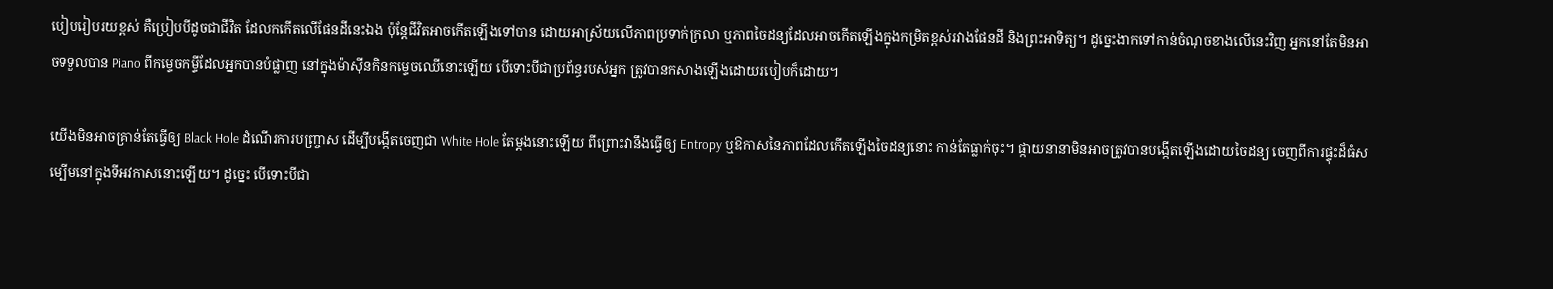បៀបរៀបរយខ្ពស់ គឺប្រៀបបីដូចជាជីវិត ដែលកកើតលើផែនដីនេះឯង ប៉ុន្តែជីវិតអាចកើតឡើងទៅបាន ដោយអាស្រ័យលើភាពប្រទាក់ក្រលា ឬភាពចៃដន្យដែលអាចកើតឡើងក្នុងកម្រិតខ្ពស់រវាងផែនដី និងព្រះអាទិត្យ។ ដូច្នេះងាកទៅកាន់ចំណុចខាងលើនេះវិញ អ្នកនៅតែមិនអាចទទួលបាន Piano ពីកម្ទេចកម្ទីដែលអ្នកបានបំផ្លាញ នៅក្នុងម៉ាស៊ីនកិនកម្ទេចឈើនោះឡើយ បើទោះបីជាប្រព័ន្ធរបស់អ្នក ត្រូវបានកសាងឡើងដោយរបៀបក៏ដោយ។

យើងមិនអាចគ្រាន់តែធ្វើឲ្យ Black Hole ដំណើរការបញ្ច្រាស ដើម្បីបង្កើតចេញជា White Hole តែម្តងនោះឡើយ ពីព្រោះវានឹងធ្វើឲ្យ Entropy ឬឱកាសនៃភាពដែលកើតឡើងចៃដន្យនោះ កាន់តែធ្លាក់ចុះ។ ផ្កាយនានាមិនអាចត្រូវបានបង្កើតឡើងដោយចៃដន្យ ចេញពីការផ្ទុះដ៏ធំសម្បើមនៅក្នុងទីអវកាសនោះឡើយ។ ដូច្នេះ បើទោះបីជា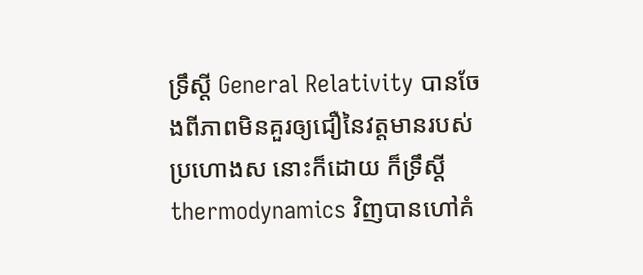ទ្រឹស្តី General Relativity បានចែងពីភាពមិនគួរឲ្យជឿនៃវត្តមានរបស់ ប្រហោងស នោះក៏ដោយ ក៏ទ្រឹស្តី thermodynamics វិញបានហៅគំ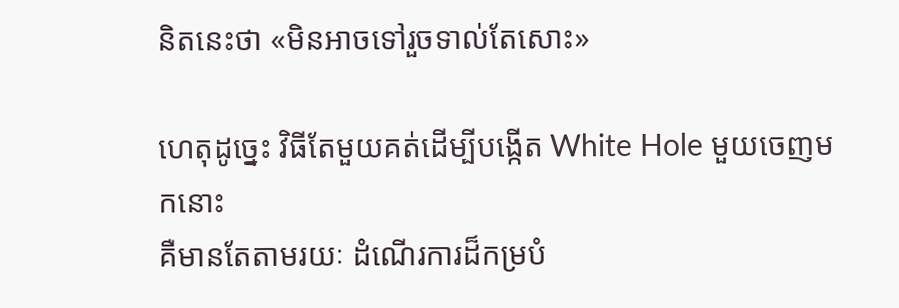និតនេះថា «មិនអាចទៅរួចទាល់តែសោះ»

ហេតុដូច្នេះ វិធីតែមួយគត់ដើម្បីបង្កើត White Hole មួយចេញមកនោះ
គឺមានតែតាមរយៈ ដំណើរការដ៏កម្របំ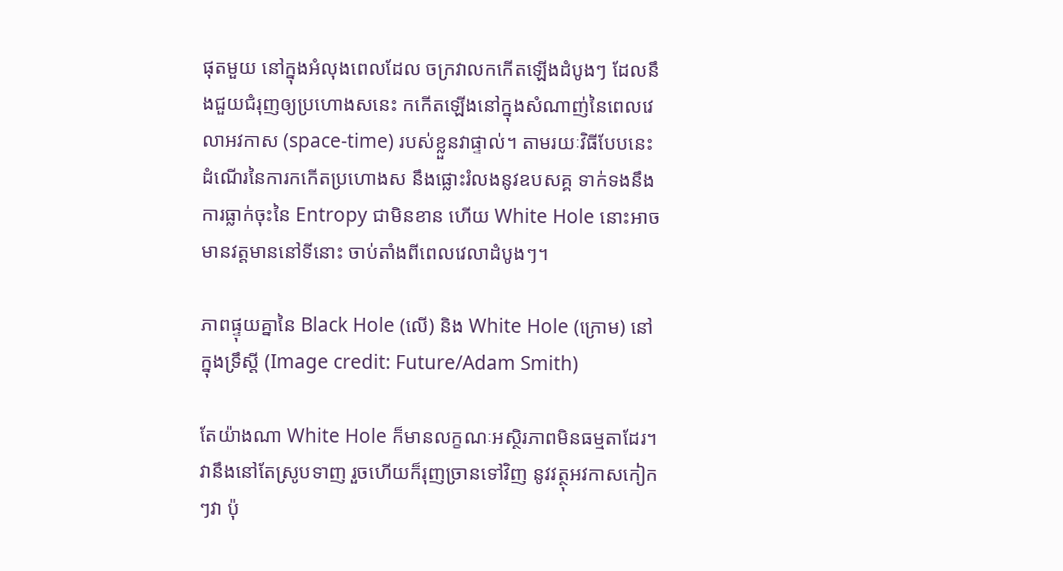ផុតមួយ នៅក្នុងអំលុងពេលដែល ចក្រវាលកកើតឡើងដំបូងៗ ដែលនឹងជួយជំរុញឲ្យប្រហោងសនេះ កកើតឡើងនៅក្នុងសំណាញ់នៃពេលវេលាអវកាស (space-time) របស់ខ្លួនវាផ្ទាល់។ តាមរយៈវិធីបែបនេះ ដំណើរនៃការកកើតប្រហោងស នឹងផ្លោះរំលងនូវឧបសគ្គ ទាក់ទងនឹងការធ្លាក់ចុះនៃ Entropy ជាមិនខាន ហើយ White Hole នោះអាចមានវត្តមាននៅទីនោះ ចាប់តាំងពីពេលវេលាដំបូងៗ។

ភាពផ្ទុយគ្នានៃ Black Hole (លើ) និង White Hole (ក្រោម) នៅក្នុងទ្រឹស្តី (Image credit: Future/Adam Smith)

តែយ៉ាងណា White Hole ក៏មានលក្ខណៈអស្ថិរភាពមិនធម្មតាដែរ។ វានឹងនៅតែស្រូបទាញ រួចហើយក៏រុញច្រានទៅវិញ នូវវត្ថុអវកាសកៀកៗវា ប៉ុ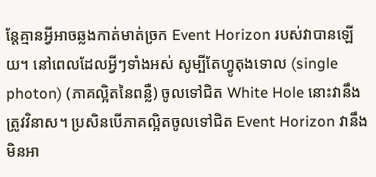ន្តែគ្មានអ្វីអាចឆ្លងកាត់មាត់ច្រក Event Horizon របស់វាបានឡើយ។ នៅពេលដែលអ្វីៗទាំងអស់ សូម្បីតែហ្វូតុងទោល (single photon) (ភាគល្អិតនៃពន្លឺ) ចូលទៅជិត White Hole នោះវានឹងត្រូវវិនាស។ ប្រសិនបើភាគល្អិតចូលទៅជិត Event Horizon វានឹងមិនអា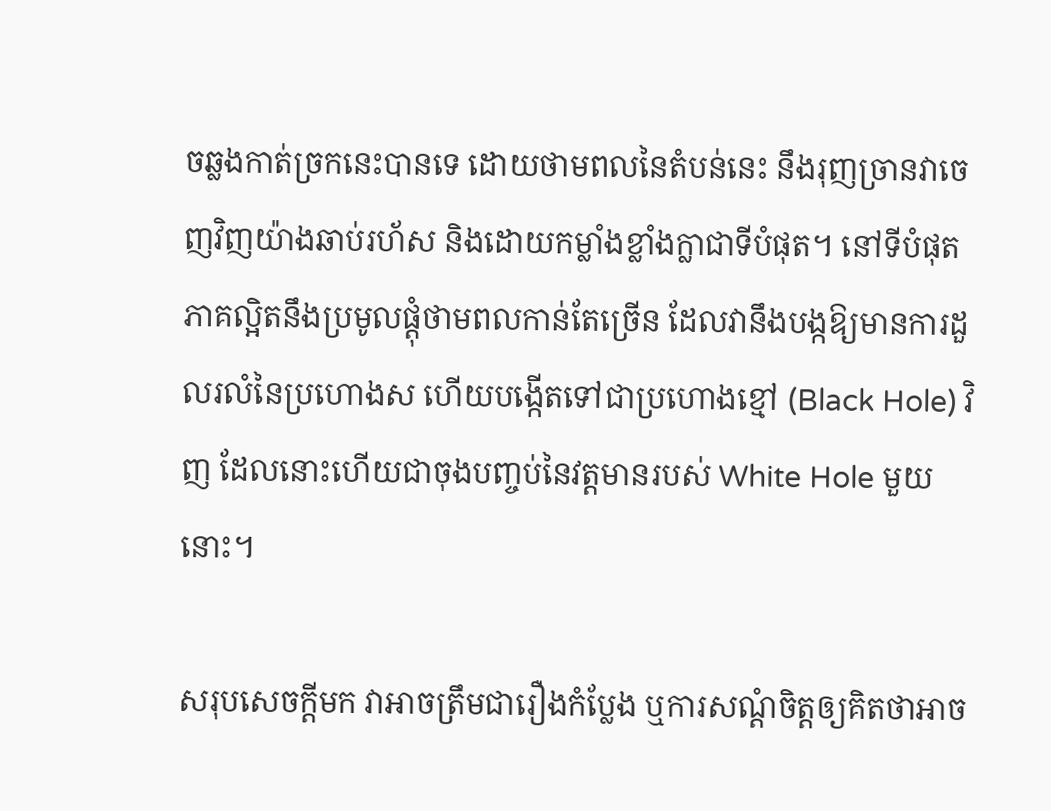ចឆ្លងកាត់ច្រកនេះបានទេ ដោយថាមពលនៃតំបន់នេះ នឹងរុញច្រានវាចេញវិញយ៉ាងឆាប់រហ័ស និងដោយកម្លាំងខ្លាំងក្លាជាទីបំផុត។ នៅទីបំផុត ភាគល្អិតនឹងប្រមូលផ្តុំថាមពលកាន់តែច្រើន ដែលវានឹងបង្កឱ្យមានការដួលរលំនៃប្រហោងស ហើយបង្កើតទៅជាប្រហោងខ្មៅ (Black Hole) វិញ ដែលនោះហើយជាចុងបញ្ចប់នៃវត្តមានរបស់ White Hole មួយនោះ។

សរុបសេចក្តីមក វាអាចត្រឹមជារឿងកំប្លែង ឬការសណ្តំចិត្តឲ្យគិតថាអាច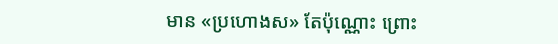មាន «ប្រហោងស» តែប៉ុណ្ណោះ ព្រោះ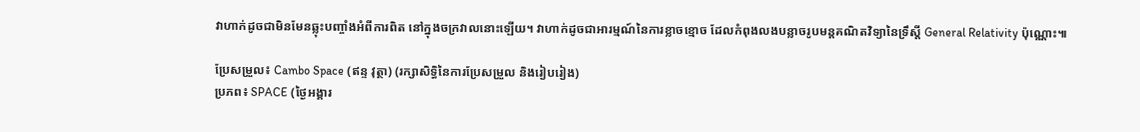វាហាក់ដូចជាមិនមែនឆ្លុះបញ្ចាំងអំពីការពិត នៅក្នុងចក្រវាលនោះឡើយ។ វាហាក់ដូចជាអារម្មណ៍នៃការខ្លាចខ្មោច ដែលកំពុងលងបន្លាចរូបមន្តគណិតវិទ្យានៃទ្រឹស្តី General Relativity ប៉ុណ្ណោះ៕

ប្រែសម្រួល៖ Cambo Space (ឥន្ទ វុត្ថា) (រក្សាសិទ្ធិនៃការប្រែសម្រួល និងរៀបរៀង)
ប្រភព៖ SPACE (ថ្ងៃអង្គារ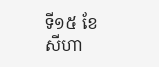ទី១៥ ខែសីហា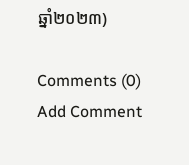ឆ្នាំ២០២៣)

Comments (0)
Add Comment